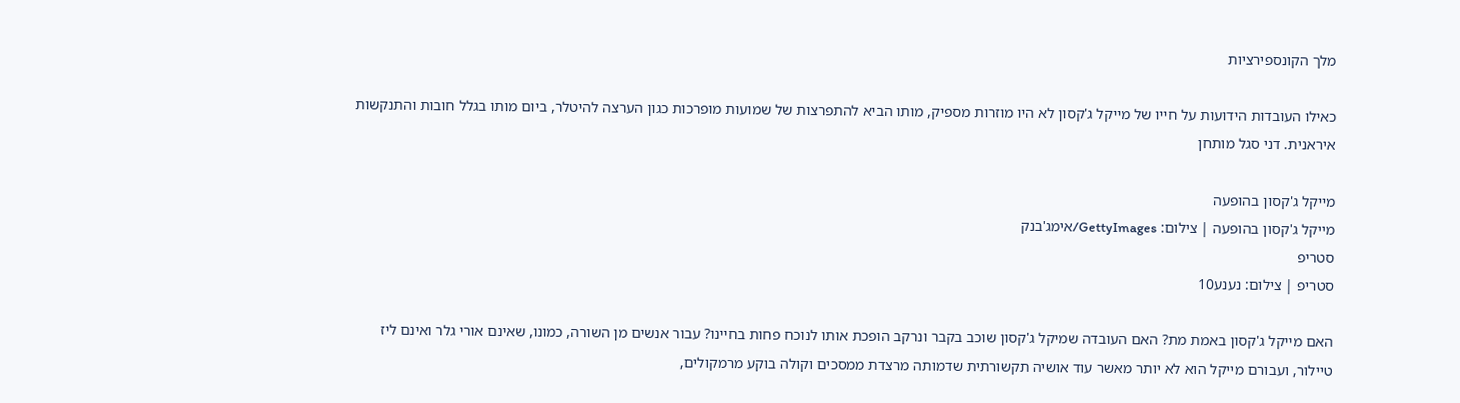מלך הקונספירציות

כאילו העובדות הידועות על חייו של מייקל ג'קסון לא היו מוזרות מספיק, מותו הביא להתפרצות של שמועות מופרכות כגון הערצה להיטלר, ביום מותו בגלל חובות והתנקשות איראנית. דני סגל מותחן

מייקל ג'קסון בהופעה
מייקל ג'קסון בהופעה | צילום: GettyImages/אימג'בנק
סטריפ
סטריפ | צילום: נענע10

האם מייקל ג'קסון באמת מת? האם העובדה שמיקל ג'קסון שוכב בקבר ונרקב הופכת אותו לנוכח פחות בחיינו? עבור אנשים מן השורה, כמונו, שאינם אורי גלר ואינם ליז טיילור, ועבורם מייקל הוא לא יותר מאשר עוד אושיה תקשורתית שדמותה מרצדת ממסכים וקולה בוקע מרמקולים,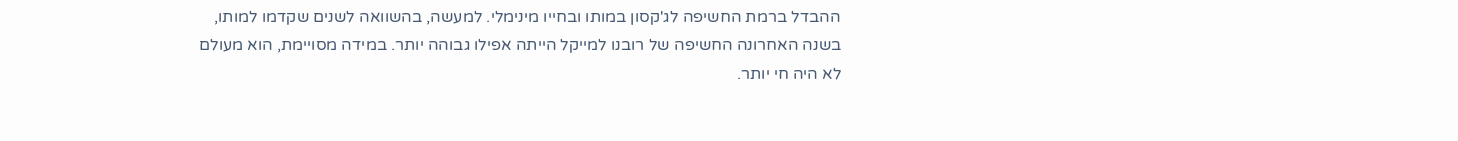ההבדל ברמת החשיפה לג'קסון במותו ובחייו מינימלי. למעשה, בהשוואה לשנים שקדמו למותו, בשנה האחרונה החשיפה של רובנו למייקל הייתה אפילו גבוהה יותר. במידה מסויימת, הוא מעולם לא היה חי יותר.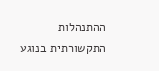ההתנהלות התקשורתית בנוגע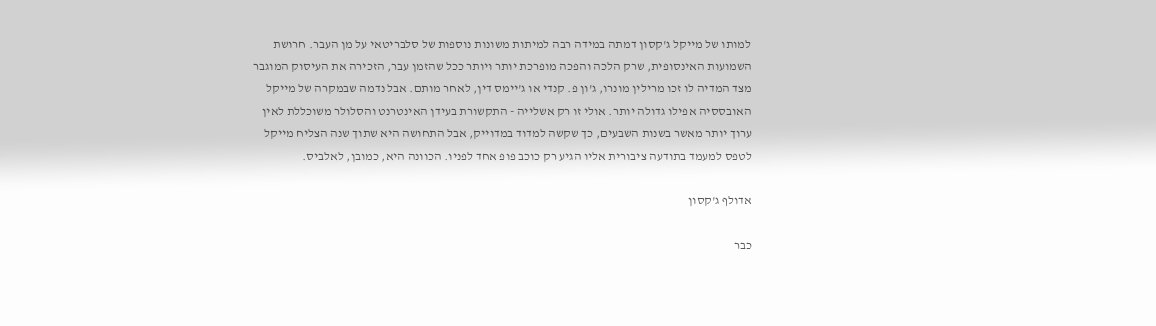למותו של מייקל ג'קסון דמתה במידה רבה למיתות משונות נוספות של סלבריטאי על מן העבר. חרושת השמועות האינסופית, שרק הלכה והפכה מופרכת יותר ויותר ככל שהזמן עבר, הזכירה את העיסוק המוגבר מצד המדיה לו זכו מרילין מונרו, ג'ון פ. קנדי או ג'יימס דין, לאחר מותם. אבל נדמה שבמקרה של מייקל האובססיה אפילו גדולה יותר. אולי זו רק אשלייה - התקשורת בעידן האינטרנט והסלולר משוכללת לאין ערוך יותר מאשר בשנות השבעים, כך שקשה למדוד במדוייק, אבל התחושה היא שתוך שנה הצליח מייקל לטפס למעמד בתודעה ציבורית אליו הגיע רק כוכב פופ אחד לפניו. הכוונה היא, כמובן, לאלביס.

אדולף ג'קסון

כבר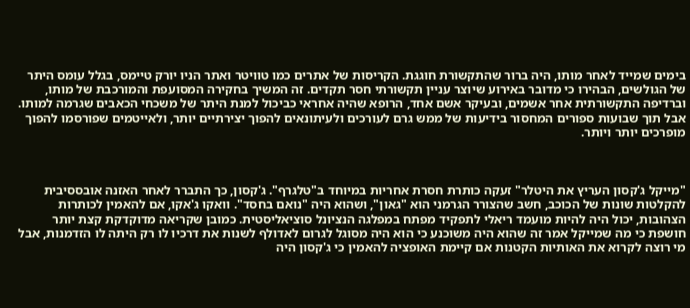בימים שמייד לאחר מותו, היה ברור שהתקשורת חוגגת. הקריסות של אתרים כמו טוויטר ואתר הניו יורק טיימס, בגלל עומס היתר של הגולשים, הבהירו כי מדובר באירוע שיוצר עניין תקשורתי חסר תקדים. זה המשיך בחקירה המסועפת והמורכבת של מותו, וברדיפה התקשורתית אחר אשמים, ובעיקר אשם אחד, הרופא שהיה אחראי כביכול למנת היתר של משכחי הכאבים שגרמה למותו. אבל תוך שבועות ספורים המחסור בידיעות של ממש גרם לעורכים ולעיתונאים להפוך יצירתיים יותר, ולאייטמים שפורסמו להפוך מופרכים יותר ויותר.



"מייקל ג'קסון העריץ את היטלר" זעקה כותרת חסרת אחריות במיוחד ב"טלגרף". ג'קסון, כך התברר לאחר האזנה אובססיבית להקלטות שונות של הכוכב, חשב שהצורר הגרמני הוא "גאון", ושהוא היה "נואם בחסד". וואקו ג'אקו, אם להאמין לכותרות הצהובות, יכול היה להיות מועמד ריאלי לתפקיד מפתח במפלגה הנציונל סוציאליסטית. כמובן שקריאה מדוקדקת קצת יותר חושפת כי מה שמייקל אמר זה שהוא היה משוכנע כי הוא היה מסוגל לגרום לאדולף לשנות את דרכיו לו רק היתה לו הזדמנות, אבל מי רוצה לקרוא את האותיות הקטנות אם קיימת האופציה להאמין כי ג'קסון היה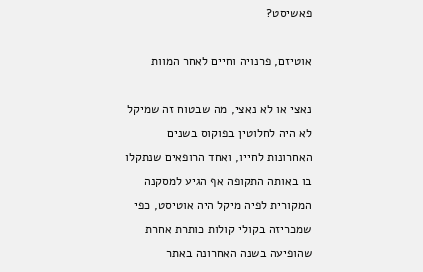פאשיסט?

אוטיזם, פרנויה וחיים לאחר המוות

נאצי או לא נאצי, מה שבטוח זה שמיקל לא היה לחלוטין בפוקוס בשנים האחרונות לחייו, ואחד הרופאים שנתקלו בו באותה התקופה אף הגיע למסקנה המקורית לפיה מיקל היה אוטיסט, כפי שמכריזה בקולי קולות כותרת אחרת שהופיעה בשנה האחרונה באתר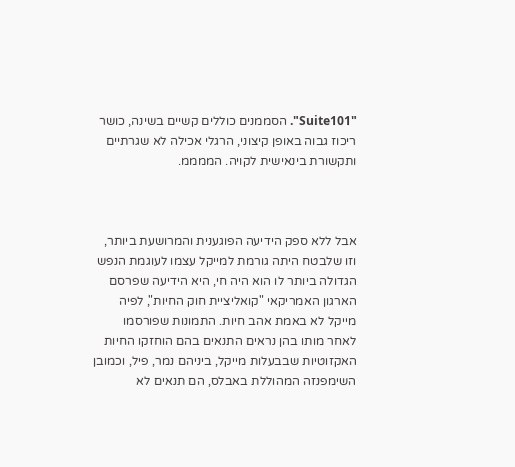"Suite101". הסממנים כוללים קשיים בשינה, כושר ריכוז גבוה באופן קיצוני, הרגלי אכילה לא שגרתיים ותקשורת בינאישית לקויה. הממממ.



אבל ללא ספק הידיעה הפוגענית והמרושעת ביותר, וזו שלבטח היתה גורמת למייקל עצמו לעוגמת הנפש הגדולה ביותר לו הוא היה חי, היא הידיעה שפרסם הארגון האמריקאי "קואליציית חוק החיות", לפיה מייקל לא באמת אהב חיות. התמונות שפורסמו לאחר מותו בהן נראים התנאים בהם הוחזקו החיות האקזוטיות שבבעלות מייקל, ביניהם נמר, פיל, וכמובן השימפנזה המהוללת באבלס, הם תנאים לא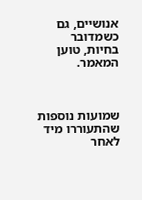אנושיים, גם כשמדובר בחיות, טוען המאמר.



שמועות נוספות שהתעוררו מיד לאחר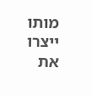מותו ייצרו את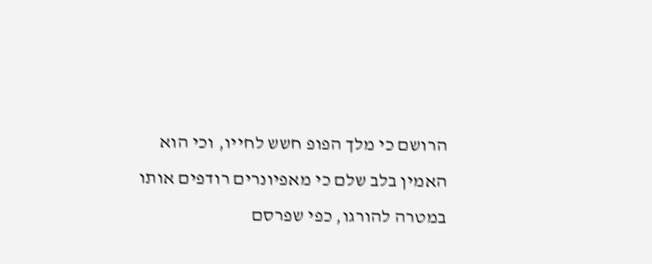הרושם כי מלך הפופ חשש לחייו, וכי הוא האמין בלב שלם כי מאפיונרים רודפים אותו במטרה להורגו, כפי שפרסם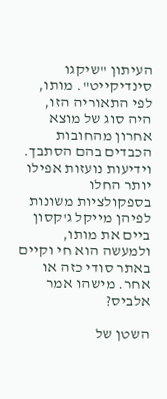העיתון "שיקגו סינדיקייט". מותו, לפי התאוריה הזו, היה סוג של מוצא אחרון מהחובות הכבדים בהם הסתבך. וידיעות נועזות אפילו יותר החלו בספקולציות משונות לפיהן מייקל ג'קסון ביים את מותו, ולמעשה הוא חי וקיים באתר סודי כזה או אחר. מישהו אמר אלביס?

השטן של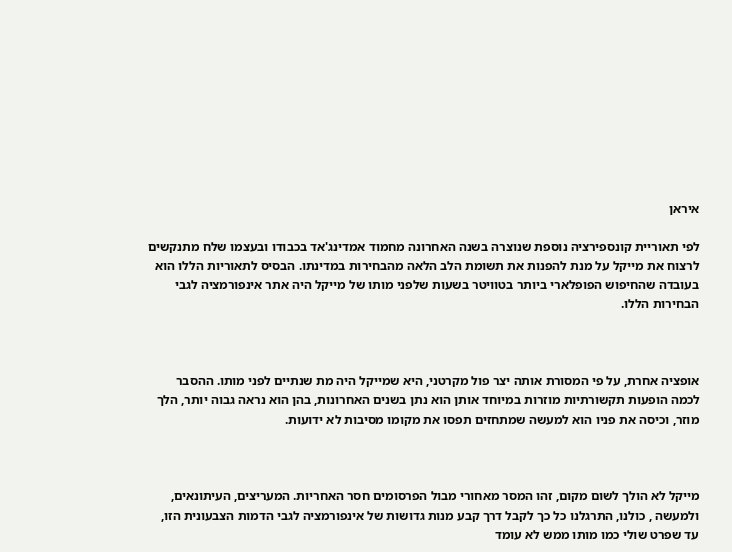איראן

לפי תאוריית קונספירציה נוספת שנוצרה בשנה האחרונה מחמוד אמדינג'אד בכבודו ובעצמו שלח מתנקשים לרצוח את מייקל על מנת להפנות את תשומת הלב הלאה מהבחירות במדינתו. הבסיס לתאוריות הללו הוא בעובדה שהחיפוש הפופלארי ביותר בטוויטר בשעות שלפני מותו של מייקל היה אתר אינפורמציה לגבי הבחירות הללו.



אופציה אחרת, על פי המסורת אותה יצר פול מקרטני, היא שמייקל היה מת שנתיים לפני מותו. ההסבר  לכמה הופעות תקשורתיות מוזרות במיוחד אותן הוא נתן בשנים האחרונות, בהן הוא נראה גבוה יותר, הלך מוזר, וכיסה את פניו הוא למעשה שמתחזים תפסו את מקומו מסיבות לא ידועות.



מייקל לא הולך לשום מקום, זהו המסר מאחורי מבול הפרסומים חסר האחריות. המעריצים, העיתונאים, ולמעשה , כולנו, התרגלנו כל כך לקבל דרך קבע מנות גדושות של אינפורמציה לגבי הדמות הצבעונית הזו, עד שפרט שולי כמו מותו ממש לא עומד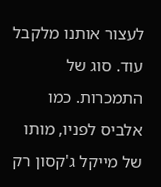לעצור אותנו מלקבל עוד. סוג של התמכרות. כמו אלביס לפניו, מותו של מייקל ג'קסון רק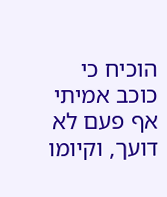הוכיח כי כוכב אמיתי אף פעם לא דועך, וקיומו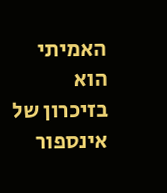האמיתי הוא בזיכרון של אינספור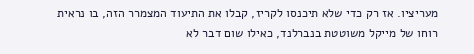מעריציו. אז רק כדי שלא תיכנסו לקריז, קבלו את התיעוד המצמרר הזה, בו נראית רוחו של מייקל משוטטת בנברלנד, כאילו שום דבר לא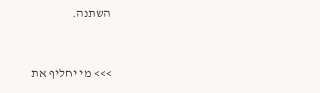השתנה.



>>> מי יחליף את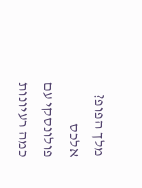מלך הפופ? אלכס פולונסקי עם כמה רעיונות